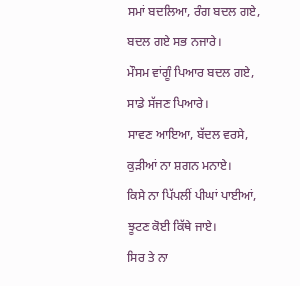ਸਮਾਂ ਬਦਲਿਆ, ਰੰਗ ਬਦਲ ਗਏ,
ਬਦਲ ਗਏ ਸਭ ਨਜਾਰੇ।
ਮੌਸਮ ਵਾਂਗੂੰ ਪਿਆਰ ਬਦਲ ਗਏ,
ਸਾਡੇ ਸੱਜਣ ਪਿਆਰੇ।
ਸਾਵਣ ਆਇਆ, ਬੱਦਲ ਵਰਸੇ,
ਕੁੜੀਆਂ ਨਾ ਸ਼ਗਨ ਮਨਾਏ।
ਕਿਸੇ ਨਾ ਪਿੱਪਲੀਂ ਪੀਘਾਂ ਪਾਈਆਂ,
ਝੂਟਣ ਕੋਈ ਕਿੱਥੇ ਜਾਏ।
ਸਿਰ ਤੇ ਨਾ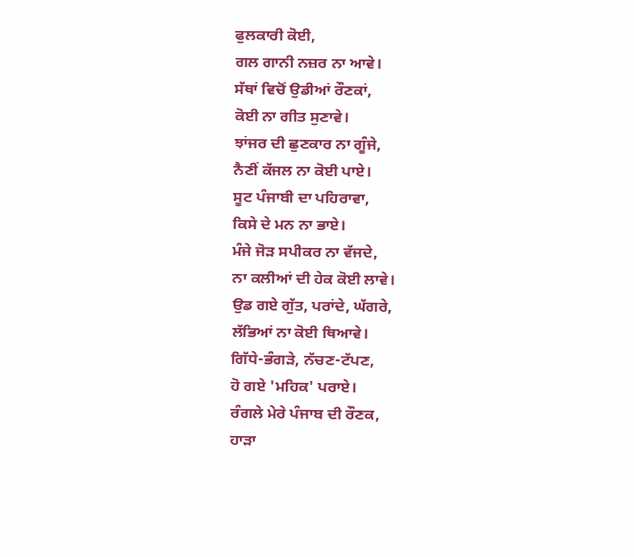ਫੁਲਕਾਰੀ ਕੋਈ,
ਗਲ ਗਾਨੀ ਨਜ਼ਰ ਨਾ ਆਵੇ।
ਸੱਥਾਂ ਵਿਚੋਂ ਉਡੀਆਂ ਰੌਣਕਾਂ,
ਕੋਈ ਨਾ ਗੀਤ ਸੁਣਾਵੇ।
ਝਾਂਜਰ ਦੀ ਛੁਣਕਾਰ ਨਾ ਗੂੰਜੇ,
ਨੈਣੀਂ ਕੱਜਲ ਨਾ ਕੋਈ ਪਾਏ।
ਸੂਟ ਪੰਜਾਬੀ ਦਾ ਪਹਿਰਾਵਾ,
ਕਿਸੇ ਦੇ ਮਨ ਨਾ ਭਾਏ।
ਮੰਜੇ ਜੋੜ ਸਪੀਕਰ ਨਾ ਵੱਜਦੇ,
ਨਾ ਕਲੀਆਂ ਦੀ ਹੇਕ ਕੋਈ ਲਾਵੇ।
ਉਡ ਗਏ ਗੁੱਤ, ਪਰਾਂਦੇ, ਘੱਗਰੇ,
ਲੱਭਿਆਂ ਨਾ ਕੋਈ ਥਿਆਵੇ।
ਗਿੱਧੇ-ਭੰਗੜੇ, ਨੱਚਣ-ਟੱਪਣ,
ਹੋ ਗਏ 'ਮਹਿਕ' ਪਰਾਏ।
ਰੰਗਲੇ ਮੇਰੇ ਪੰਜਾਬ ਦੀ ਰੌਣਕ,
ਹਾੜਾ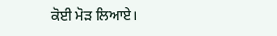ਕੋਈ ਮੋੜ ਲਿਆਏ।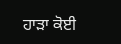ਹਾੜਾ ਕੋਈ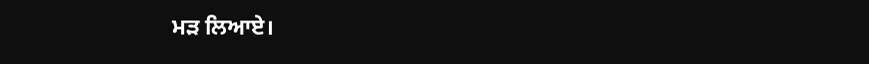ਮੜ ਲਿਆਏ।